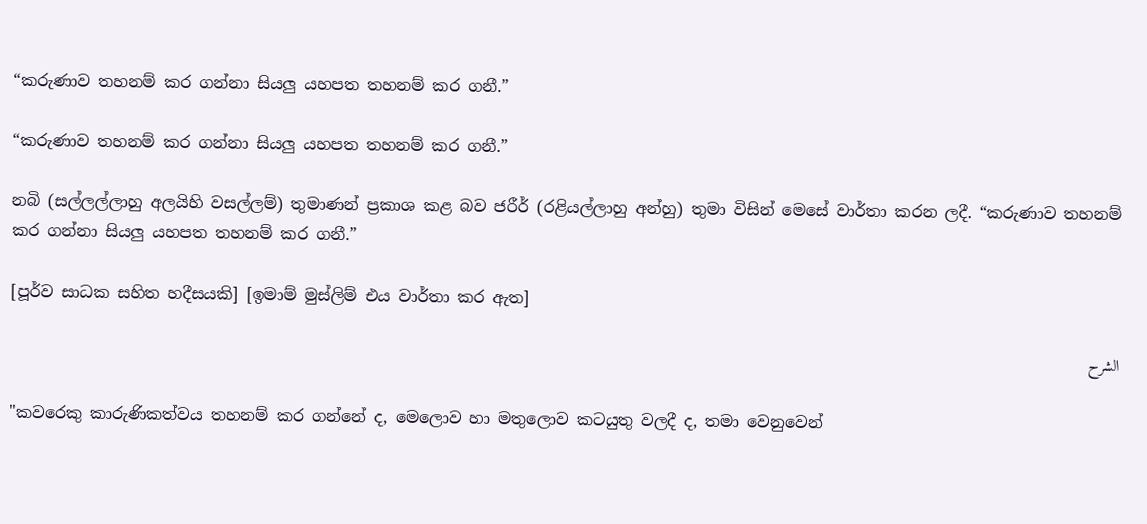“කරුණාව තහනම් කර ගන්නා සියලු යහපත තහනම් කර ගනී.”

“කරුණාව තහනම් කර ගන්නා සියලු යහපත තහනම් කර ගනී.”

නබි (සල්ලල්ලාහු අලයිහි වසල්ලම්) තුමාණන් ප්‍රකාශ කළ බව ජරීර් (රළියල්ලාහු අන්හු) තුමා විසින් මෙසේ වාර්තා කරන ලදී. “කරුණාව තහනම් කර ගන්නා සියලු යහපත තහනම් කර ගනී.”

[පූර්ව සාධක සහිත හදීසයකි] [ඉමාම් මුස්ලිම් එය වාර්තා කර ඇත]

الشرح

"කවරෙකු කාරුණිකත්වය තහනම් කර ගන්නේ ද, මෙලොව හා මතුලොව කටයුතු වලදී ද, තමා වෙනුවෙන්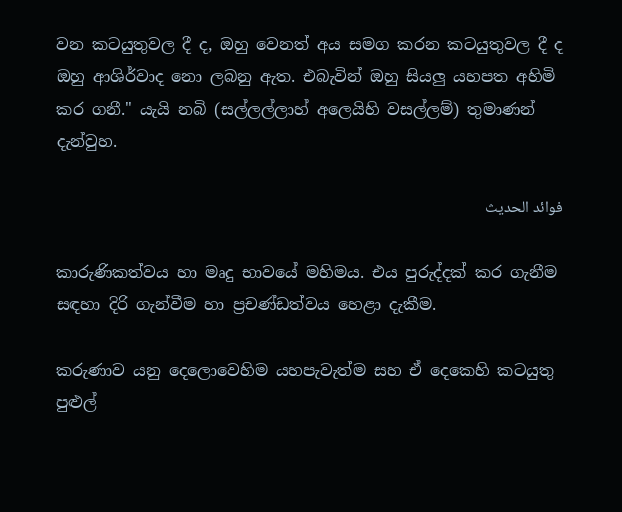වන කටයුතුවල දී ද, ඔහු වෙනත් අය සමග කරන කටයුතුවල දී ද ඔහු ආශිර්වාද නො ලබනු ඇත. එබැවින් ඔහු සියලු යහපත අහිමි කර ගනී." යැයි නබි (සල්ලල්ලාහ් අලෙයිහි වසල්ලම්) තුමාණන් දැන්වුහ.

فوائد الحديث

කාරුණිකත්වය හා මෘදු භාවයේ මහිමය. එය පුරුද්දක් කර ගැනීම සඳහා දිරි ගැන්වීම හා ප්‍රචණ්ඩත්වය හෙළා දැකීම.

කරුණාව යනු දෙලොවෙහිම යහපැවැත්ම සහ ඒ දෙකෙහි කටයුතු පුළුල්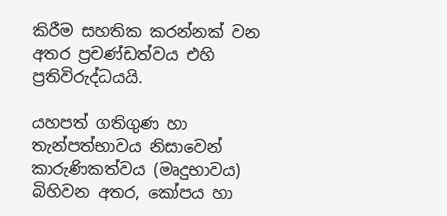කිරීම සහතික කරන්නක් වන අතර ප්‍රචණ්ඩත්වය එහි ප්‍රතිවිරුද්ධයයි.

යහපත් ගතිගුණ හා තැන්පත්භාවය නිසාවෙන් කාරුණිකත්වය (මෘදුභාවය) බිහිවන අතර, කෝපය හා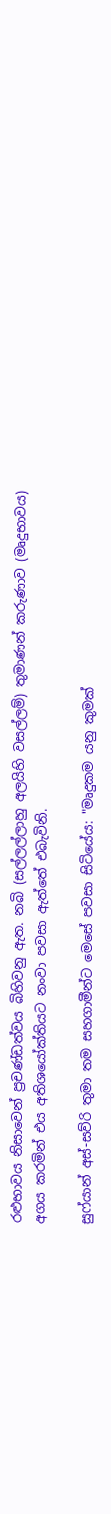රළුභාවය නිසාවෙන් ප්‍රචණ්ඩත්වය බිහිවනු ඇත. නබි (සල්ලල්ලාහු අලයිහි වසල්ලම්) තුමාණන් කරුණාව (මෘදුභාවය) අගය කරමින් එය අතිශයෝක්තියට නංවා පවසා ඇත්තේ එබැවිනි.

සුෆ්යාන් අස්-සව්රි තුමා තම සහගාමීන්ට මෙසේ පවසා සිටියේය: "මෘදුකම යනු කුමක්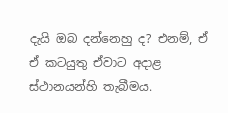දැයි ඔබ දන්නෙහු ද? එනම්, ඒ ඒ කටයුතු ඒවාට අදාළ ස්ථානයන්හි තැබීමය.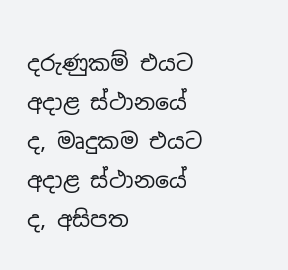දරුණුකම් එයට අදාළ ස්ථානයේ ද, මෘදුකම එයට අදාළ ස්ථානයේ ද, අසිපත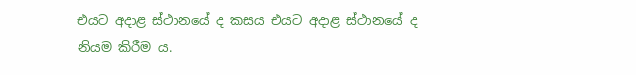එයට අදාළ ස්ථානයේ ද කසය එයට අදාළ ස්ථානයේ ද නියම කිරීම ය.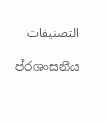التصنيفات

ප්රශංසනීය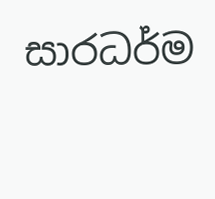සාරධර්ම